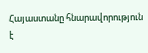Հայաստանը հնարավորություն է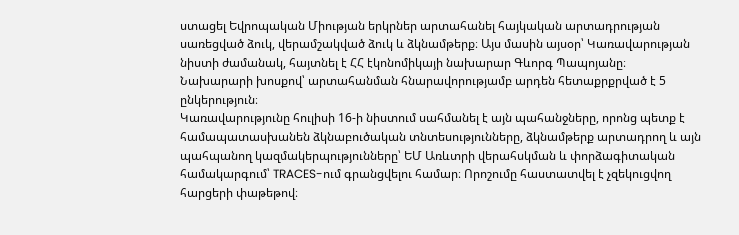ստացել Եվրոպական Միության երկրներ արտահանել հայկական արտադրության սառեցված ձուկ, վերամշակված ձուկ և ձկնամթերք։ Այս մասին այսօր՝ Կառավարության նիստի ժամանակ, հայտնել է ՀՀ էկոնոմիկայի նախարար Գևորգ Պապոյանը։
Նախարարի խոսքով՝ արտահանման հնարավորությամբ արդեն հետաքրքրված է 5 ընկերություն։
Կառավարությունը հուլիսի 16-ի նիստում սահմանել է այն պահանջները, որոնց պետք է համապատասխանեն ձկնաբուծական տնտեսությունները, ձկնամթերք արտադրող և այն պահպանող կազմակերպությունները՝ ԵՄ Առևտրի վերահսկման և փորձագիտական համակարգում՝ TRACES-ում գրանցվելու համար։ Որոշումը հաստատվել է չզեկուցվող հարցերի փաթեթով։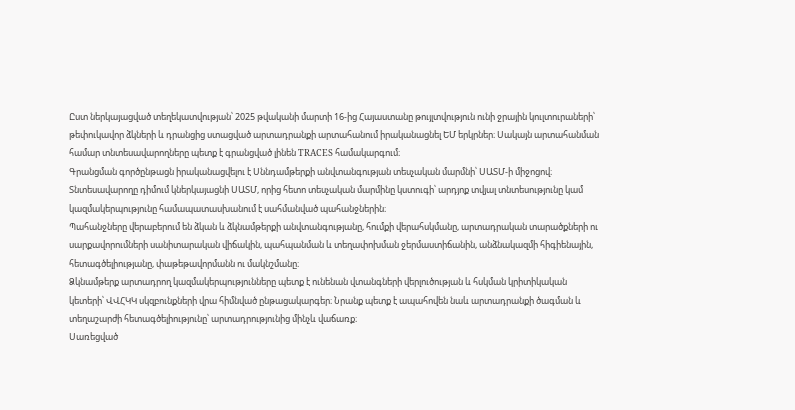Ըստ ներկայացված տեղեկատվության՝ 2025 թվականի մարտի 16-ից Հայաստանը թույլտվություն ունի ջրային կուլտուրաների՝ թեփուկավոր ձկների և դրանցից ստացված արտադրանքի արտահանում իրականացնել ԵՄ երկրներ։ Սակայն արտահանման համար տնտեսավարողները պետք է գրանցված լինեն TRACES համակարգում։
Գրանցման գործընթացն իրականացվելու է Սննդամթերքի անվտանգության տեսչական մարմնի՝ ՍԱՏՄ-ի միջոցով։ Տնտեսավարողը դիմում կներկայացնի ՍԱՏՄ, որից հետո տեսչական մարմինը կստուգի՝ արդյոք տվյալ տնտեսությունը կամ կազմակերպությունը համապատասխանում է սահմանված պահանջներին։
Պահանջները վերաբերում են ձկան և ձկնամթերքի անվտանգությանը, հումքի վերահսկմանը, արտադրական տարածքների ու սարքավորումների սանիտարական վիճակին, պահպանման և տեղափոխման ջերմաստիճանին, անձնակազմի հիգիենային, հետագծելիությանը, փաթեթավորմանն ու մակնշմանը։
Ձկնամթերք արտադրող կազմակերպությունները պետք է ունենան վտանգների վերլուծության և հսկման կրիտիկական կետերի՝ ՎՎՀԿԿ սկզբունքների վրա հիմնված ընթացակարգեր։ Նրանք պետք է ապահովեն նաև արտադրանքի ծագման և տեղաշարժի հետագծելիությունը՝ արտադրությունից մինչև վաճառք։
Սառեցված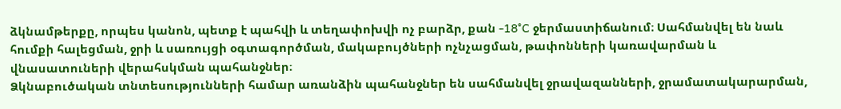ձկնամթերքը, որպես կանոն, պետք է պահվի և տեղափոխվի ոչ բարձր, քան -18°C ջերմաստիճանում։ Սահմանվել են նաև հումքի հալեցման, ջրի և սառույցի օգտագործման, մակաբույծների ոչնչացման, թափոնների կառավարման և վնասատուների վերահսկման պահանջներ։
Ձկնաբուծական տնտեսությունների համար առանձին պահանջներ են սահմանվել ջրավազանների, ջրամատակարարման,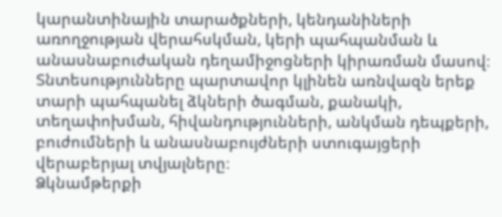կարանտինային տարածքների, կենդանիների առողջության վերահսկման, կերի պահպանման և անասնաբուժական դեղամիջոցների կիրառման մասով։
Տնտեսությունները պարտավոր կլինեն առնվազն երեք տարի պահպանել ձկների ծագման, քանակի, տեղափոխման, հիվանդությունների, անկման դեպքերի, բուժումների և անասնաբույժների ստուգայցերի վերաբերյալ տվյալները։
Ձկնամթերքի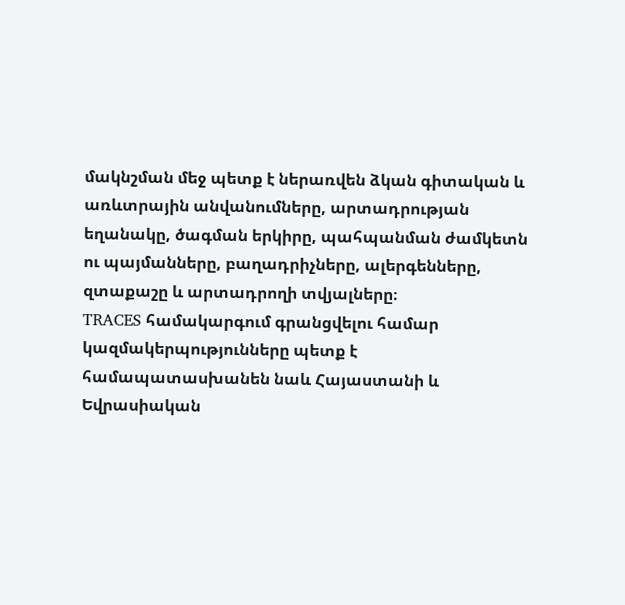մակնշման մեջ պետք է ներառվեն ձկան գիտական և առևտրային անվանումները, արտադրության եղանակը, ծագման երկիրը, պահպանման ժամկետն ու պայմանները, բաղադրիչները, ալերգենները, զտաքաշը և արտադրողի տվյալները։
TRACES համակարգում գրանցվելու համար կազմակերպությունները պետք է համապատասխանեն նաև Հայաստանի և Եվրասիական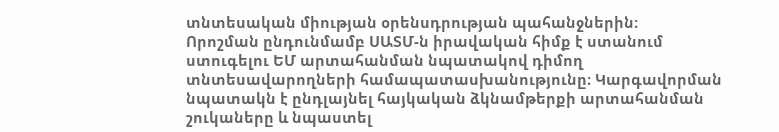տնտեսական միության օրենսդրության պահանջներին։
Որոշման ընդունմամբ ՍԱՏՄ-ն իրավական հիմք է ստանում ստուգելու ԵՄ արտահանման նպատակով դիմող տնտեսավարողների համապատասխանությունը։ Կարգավորման նպատակն է ընդլայնել հայկական ձկնամթերքի արտահանման շուկաները և նպաստել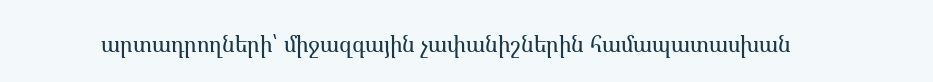արտադրողների՝ միջազգային չափանիշներին համապատասխան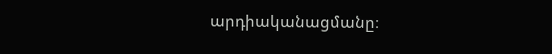արդիականացմանը։